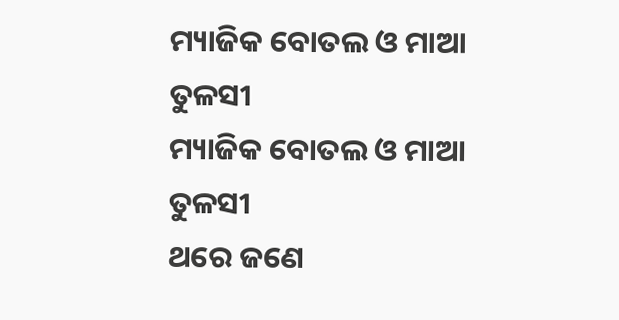ମ୍ୟାଜିକ ବୋତଲ ଓ ମାଆ ତୁଳସୀ
ମ୍ୟାଜିକ ବୋତଲ ଓ ମାଆ ତୁଳସୀ
ଥରେ ଜଣେ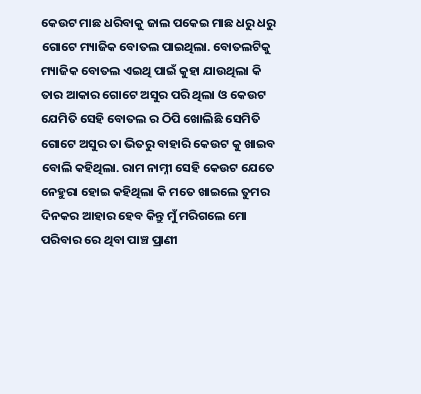କେଉଟ ମାଛ ଧରିବାକୁ ଜାଲ ପକେଇ ମାଛ ଧରୁ ଧରୁ ଗୋଟେ ମ୍ୟାଜିକ ବୋତଲ ପାଇଥିଲା. ବୋତଲଟିକୁ ମ୍ୟାଜିକ ବୋତଲ ଏଇଥି ପାଇଁ କୁହା ଯାଉଥିଲା କି ତାର ଆକାର ଗୋଟେ ଅସୁର ପରି ଥିଲା ଓ କେଉଟ ଯେମିତି ସେହି ବୋତଲ ର ଠିପି ଖୋଲିଛି ସେମିତି ଗୋଟେ ଅସୁର ତା ଭିତରୁ ବାହାରି କେଉଟ କୁ ଖାଇବ ବୋଲି କହିଥିଲା. ରାମ ନାମ୍ନୀ ସେହି କେଉଟ ଯେତେ ନେହୁରା ହୋଇ କହିଥିଲା କି ମତେ ଖାଇଲେ ତୁମର ଦିନକର ଆହାର ହେବ କିନ୍ତୁ ମୁଁ ମରିଗଲେ ମୋ ପରିବାର ରେ ଥିବା ପାଞ୍ଚ ପ୍ରାଣୀ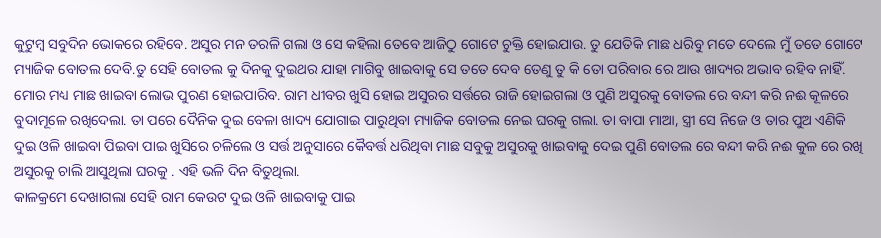କୁଟୁମ୍ବ ସବୁଦିନ ଭୋକରେ ରହିବେ. ଅସୁର ମନ ତରଳି ଗଲା ଓ ସେ କହିଲା ତେବେ ଆଜିଠୁ ଗୋଟେ ଚୁକ୍ତି ହୋଇଯାଉ. ତୁ ଯେତିକି ମାଛ ଧରିବୁ ମତେ ଦେଲେ ମୁଁ ତତେ ଗୋଟେ ମ୍ୟାଜିକ ବୋତଲ ଦେବି.ତୁ ସେହି ବୋତଲ କୁ ଦିନକୁ ଦୁଇଥର ଯାହା ମାଗିବୁ ଖାଇବାକୁ ସେ ତତେ ଦେବ ତେଣୁ ତୁ କି ତୋ ପରିବାର ରେ ଆଉ ଖାଦ୍ୟର ଅଭାବ ରହିବ ନାହିଁ. ମୋର ମଧ୍ୟ ମାଛ ଖାଇବା ଲୋଭ ପୁରଣ ହୋଇପାରିବ. ରାମ ଧୀବର ଖୁସି ହୋଇ ଅସୁରର ସର୍ତ୍ତରେ ରାଜି ହୋଇଗଲା ଓ ପୁଣି ଅସୁରକୁ ବୋତଲ ରେ ବନ୍ଦୀ କରି ନଈ କୂଳରେ ବୁଦାମୂଳେ ରଖିଦେଲା. ତା ପରେ ଦୈନିକ ଦୁଇ ବେଳା ଖାଦ୍ୟ ଯୋଗାଇ ପାରୁଥିବା ମ୍ୟାଜିକ ବୋତଲ ନେଇ ଘରକୁ ଗଲା. ତା ବାପା ମାଆ, ସ୍ତ୍ରୀ ସେ ନିଜେ ଓ ତାର ପୁଅ ଏଣିକି ଦୁଇ ଓଳି ଖାଇବା ପିଇବା ପାଇ ଖୁସିରେ ଚଳିଲେ ଓ ସର୍ତ୍ତ ଅନୁସାରେ କୈବର୍ତ୍ତ ଧରିଥିବା ମାଛ ସବୁକୁ ଅସୁରକୁ ଖାଇବାକୁ ଦେଇ ପୁଣି ବୋତଲ ରେ ବନ୍ଦୀ କରି ନଈ କୁଳ ରେ ରଖି ଅସୁରକୁ ଚାଲି ଆସୁଥିଲା ଘରକୁ . ଏହି ଭଳି ଦିନ ବିତୁଥିଲା.
କାଳକ୍ରମେ ଦେଖାଗଲା ସେହି ରାମ କେଉଟ ଦୁଇ ଓଳି ଖାଇବାକୁ ପାଇ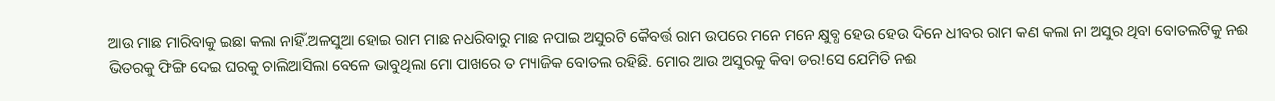ଆଉ ମାଛ ମାରିବାକୁ ଇଛା କଲା ନାହିଁ.ଅଳସୁଆ ହୋଇ ରାମ ମାଛ ନଧରିବାରୁ ମାଛ ନପାଇ ଅସୁରଟି କୈବର୍ତ୍ତ ରାମ ଉପରେ ମନେ ମନେ କ୍ଷୁବ୍ଧ ହେଉ ହେଉ ଦିନେ ଧୀବର ରାମ କଣ କଲା ନା ଅସୁର ଥିବା ବୋତଲଟିକୁ ନଈ ଭିତରକୁ ଫିଙ୍ଗି ଦେଇ ଘରକୁ ଚାଲିଆସିଲା ବେଳେ ଭାବୁଥିଲା ମୋ ପାଖରେ ତ ମ୍ୟାଜିକ ବୋତଲ ରହିଛି. ମୋର ଆଉ ଅସୁରକୁ କିବା ଡର!ସେ ଯେମିତି ନଈ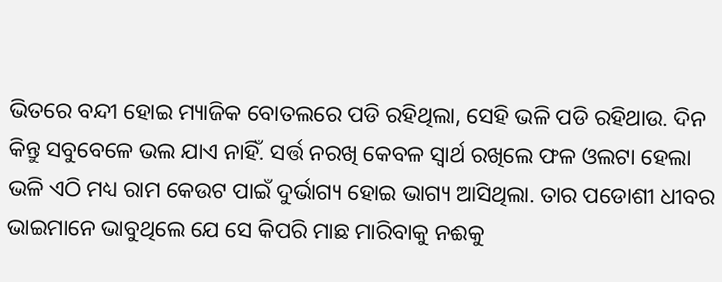ଭିତରେ ବନ୍ଦୀ ହୋଇ ମ୍ୟାଜିକ ବୋତଲରେ ପଡି ରହିଥିଲା, ସେହି ଭଳି ପଡି ରହିଥାଉ. ଦିନ କିନ୍ତୁ ସବୁବେଳେ ଭଲ ଯାଏ ନାହିଁ. ସର୍ତ୍ତ ନରଖି କେବଳ ସ୍ୱାର୍ଥ ରଖିଲେ ଫଳ ଓଲଟା ହେଲା ଭଳି ଏଠି ମଧ୍ୟ ରାମ କେଉଟ ପାଇଁ ଦୁର୍ଭାଗ୍ୟ ହୋଇ ଭାଗ୍ୟ ଆସିଥିଲା. ତାର ପଡୋଶୀ ଧୀବର ଭାଇମାନେ ଭାବୁଥିଲେ ଯେ ସେ କିପରି ମାଛ ମାରିବାକୁ ନଈକୁ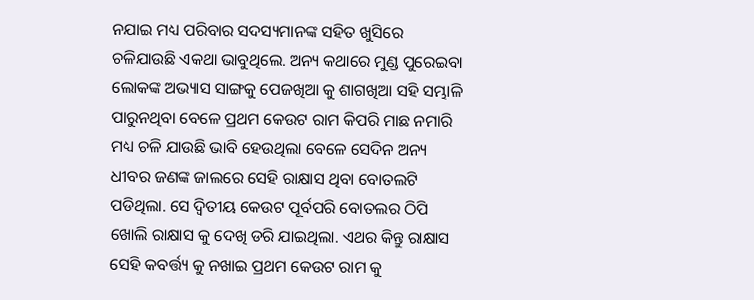ନଯାଇ ମଧ୍ୟ ପରିବାର ସଦସ୍ୟମାନଙ୍କ ସହିତ ଖୁସିରେ ଚଳିଯାଉଛି ଏକଥା ଭାବୁଥିଲେ. ଅନ୍ୟ କଥାରେ ମୁଣ୍ଡ ପୁରେଇବା ଲୋକଙ୍କ ଅଭ୍ୟାସ ସାଙ୍ଗକୁ ପେଜଖିଆ କୁ ଶାଗଖିଆ ସହି ସମ୍ଭାଳି ପାରୁନଥିବା ବେଳେ ପ୍ରଥମ କେଉଟ ରାମ କିପରି ମାଛ ନମାରି ମଧ୍ୟ ଚଳି ଯାଉଛି ଭାବି ହେଉଥିଲା ବେଳେ ସେଦିନ ଅନ୍ୟ ଧୀବର ଜଣଙ୍କ ଜାଲରେ ସେହି ରାକ୍ଷାସ ଥିବା ବୋତଲଟି ପଡିଥିଲା. ସେ ଦ୍ୱିତୀୟ କେଉଟ ପୂର୍ବପରି ବୋତଲର ଠିପି ଖୋଲି ରାକ୍ଷାସ କୁ ଦେଖି ଡରି ଯାଇଥିଲା. ଏଥର କିନ୍ତୁ ରାକ୍ଷାସ ସେହି କବର୍ତ୍ତ୍ୟ କୁ ନଖାଇ ପ୍ରଥମ କେଉଟ ରାମ କୁ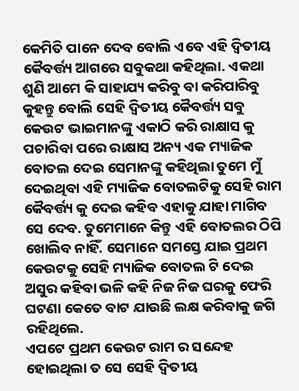କେମିତି ପାନେ ଦେବ ବୋଲି ଏବେ ଏହି ଦ୍ୱିତୀୟ କୈବର୍ତ୍ତ୍ୟ ଆଗରେ ସବୁକଥା କହିଥିଲା. ଏକଥା ଶୁଣି ଆମେ କି ସାହାଯ୍ୟ କରିବୁ ବା କରିପାରିବୁ କୁହନ୍ତୁ ବୋଲି ସେହି ଦ୍ୱିତୀୟ କୈବର୍ତ୍ତ୍ୟ ସବୁ କେଉଟ ଭାଇମାନଙ୍କୁ ଏକାଠି କରି ରାକ୍ଷାସ କୁ ପଚାରିବା ପରେ ରାକ୍ଷାସ ଅନ୍ୟ ଏକ ମ୍ୟାଜିକ ବୋତଲ ଦେଇ ସେମାନଙ୍କୁ କହିଥିଲା ତୁମେ ମୁଁ ଦେଇଥିବା ଏହି ମ୍ୟାଜିକ ବୋତଲଟିକୁ ସେହି ରାମ କୈବର୍ତ୍ତ୍ୟ କୁ ଦେଇ କହିବ ଏହାକୁ ଯାହା ମାଗିବ ସେ ଦେବ. ତୁମେମାନେ କିନ୍ତୁ ଏହି ବୋତଲର ଠିପି ଖୋଲିବ ନାହିଁ. ସେମାନେ ସମସ୍ତେ ଯାଇ ପ୍ରଥମ କେଉଟକୁ ସେହି ମ୍ୟାଜିକ ବୋତଲ ଟି ଦେଇ ଅସୁର କହିବା ଭଳି କହି ନିଜ ନିଜ ଘରକୁ ଫେରି ଘଟଣା କେତେ ବାଟ ଯାଉଛି ଲକ୍ଷ କରିବାକୁ ଜଗି ରହିଥିଲେ.
ଏପଟେ ପ୍ରଥମ କେଉଟ ରାମ ର ସନ୍ଦେହ ହୋଇଥିଲା ତ ସେ ସେହି ଦ୍ୱିତୀୟ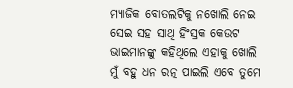ମ୍ୟାଜିକ ବୋତଲଟିକୁ ନଖୋଲି ନେଇ ସେଇ ସହ ସାଥି ହିଂସ୍ରକ କେଉଟ ଭାଇମାନଙ୍କୁ କହିଥିଲେ ଏହାକୁ ଖୋଲି ମୁଁ ବହୁ ଧନ ରତ୍ନ ପାଇଲି ଏବେ ତୁମେ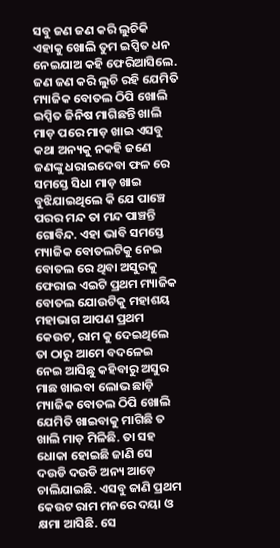ସବୁ ଜଣ ଜଣ କରି ଲୁଚିକି ଏହାକୁ ଖୋଲି ତୁମ ଇପ୍ସିତ ଧନ ନେଇଯାଅ କହି ଫେରିଆସିଲେ. ଜଣ ଜଣ କରି ଲୁଚି ରହି ଯେମିତି ମ୍ୟାଜିକ ବୋତଲ ଠିପି ଖୋଲି ଇପ୍ସିତ ଜିନିଷ ମାଗିଛନ୍ତି ଖାଲି ମାଡ଼ ପରେ ମାଡ଼ ଖାଇ ଏସବୁ କଥା ଅନ୍ୟକୁ ନକହି ଜଣେ ଜଣଙ୍କୁ ଧରାଇଦେବା ଫଳ ରେ ସମସ୍ତେ ସିଧା ମାଡ଼ ଖାଇ ବୁଝିଯାଇଥିଲେ କି ଯେ ପାଞ୍ଚେ ପରର ମନ୍ଦ ତା ମନ୍ଦ ପାଞ୍ଚନ୍ତି ଗୋବିନ୍ଦ. ଏହା ଭାବି ସମସ୍ତେ ମ୍ୟାଜିକ ବୋତଲଟିକୁ ନେଇ ବୋତଲ ରେ ଥିବା ଅସୁରକୁ ଫେରାଇ ଏଇଟି ପ୍ରଥମ ମ୍ୟାଜିକ ବୋତଲ ଯୋଉଟିକୁ ମହାଶୟ ମହାଭାଗ ଆପଣ ପ୍ରଥମ କେଉଟ, ରାମ କୁ ଦେଇଥିଲେ ତା ଠାରୁ ଆମେ ବଦଳେଇ ନେଇ ଆସିଛୁ କହିବାରୁ ଅସୁର ମାଛ ଖାଇବା ଲୋଭ ଛାଡ଼ି ମ୍ୟାଜିକ ବୋତଲ ଠିପି ଖୋଲି ଯେମିତି ଖାଇବାକୁ ମାଗିଛି ତ ଖାଲି ମାଡ଼ ମିଳିଛି. ତା ସହ ଧୋକା ହୋଇଛି ଜାଣି ସେ ଦଉଡି ଦଉଡି ଅନ୍ୟ ଆଡ଼େ ଚାଲିଯାଇଛି. ଏସବୁ ଜାଣି ପ୍ରଥମ କେଉଟ ରାମ ମନରେ ଦୟା ଓ କ୍ଷମା ଆସିଛି. ସେ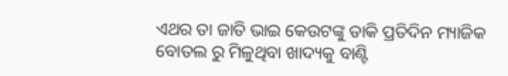ଏଥର ତା ଜାତି ଭାଇ କେଉଟଙ୍କୁ ଡାକି ପ୍ରତିଦିନ ମ୍ୟାଜିକ ବୋତଲ ରୁ ମିଳୁଥିବା ଖାଦ୍ୟକୁ ବାଣ୍ଟି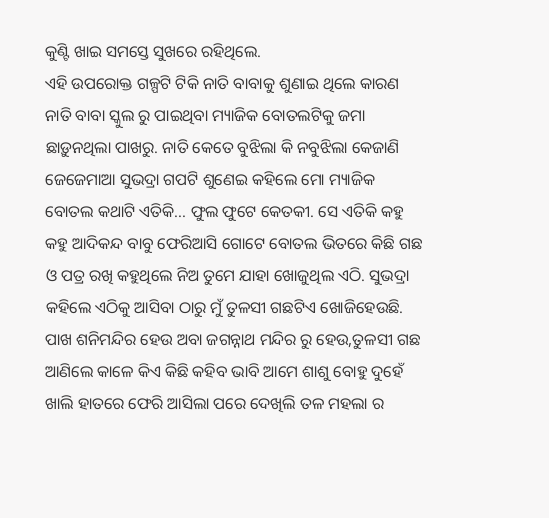କୁଣ୍ଟି ଖାଇ ସମସ୍ତେ ସୁଖରେ ରହିଥିଲେ.
ଏହି ଉପରୋକ୍ତ ଗଳ୍ପଟି ଟିକି ନାତି ବାବାକୁ ଶୁଣାଇ ଥିଲେ କାରଣ ନାତି ବାବା ସ୍କୁଲ ରୁ ପାଇଥିବା ମ୍ୟାଜିକ ବୋତଲଟିକୁ ଜମା ଛାଡ଼ୁନଥିଲା ପାଖରୁ. ନାତି କେତେ ବୁଝିଲା କି ନବୁଝିଲା କେଜାଣି ଜେଜେମାଆ ସୁଭଦ୍ରା ଗପଟି ଶୁଣେଇ କହିଲେ ମୋ ମ୍ୟାଜିକ ବୋତଲ କଥାଟି ଏତିକି... ଫୁଲ ଫୁଟେ କେତକୀ. ସେ ଏତିକି କହୁ କହୁ ଆଦିକନ୍ଦ ବାବୁ ଫେରିଆସି ଗୋଟେ ବୋତଲ ଭିତରେ କିଛି ଗଛ ଓ ପତ୍ର ରଖି କହୁଥିଲେ ନିଅ ତୁମେ ଯାହା ଖୋଜୁଥିଲ ଏଠି. ସୁଭଦ୍ରା କହିଲେ ଏଠିକୁ ଆସିବା ଠାରୁ ମୁଁ ତୁଳସୀ ଗଛଟିଏ ଖୋଜିହେଉଛି. ପାଖ ଶନିମନ୍ଦିର ହେଉ ଅବା ଜଗନ୍ନାଥ ମନ୍ଦିର ରୁ ହେଉ,ତୁଳସୀ ଗଛ ଆଣିଲେ କାଳେ କିଏ କିଛି କହିବ ଭାବି ଆମେ ଶାଶୁ ବୋହୁ ଦୁହେଁ ଖାଲି ହାତରେ ଫେରି ଆସିଲା ପରେ ଦେଖିଲି ତଳ ମହଲା ର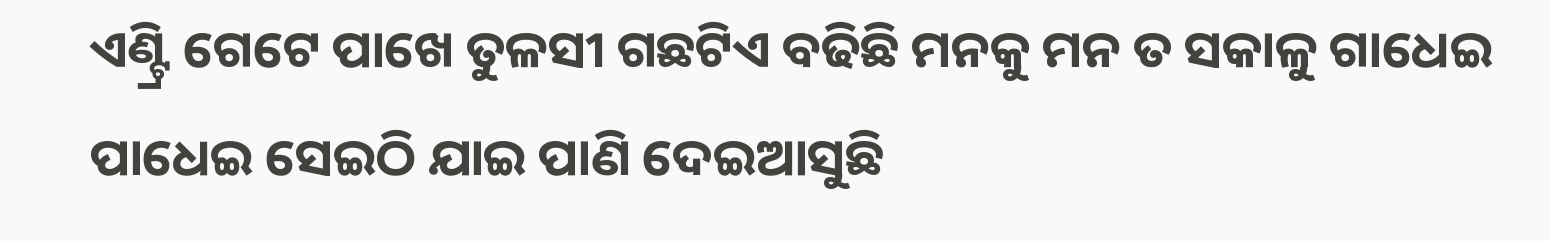ଏଣ୍ଟ୍ରି ଗେଟେ ପାଖେ ତୁଳସୀ ଗଛଟିଏ ବଢିଛି ମନକୁ ମନ ତ ସକାଳୁ ଗାଧେଇ ପାଧେଇ ସେଇଠି ଯାଇ ପାଣି ଦେଇଆସୁଛି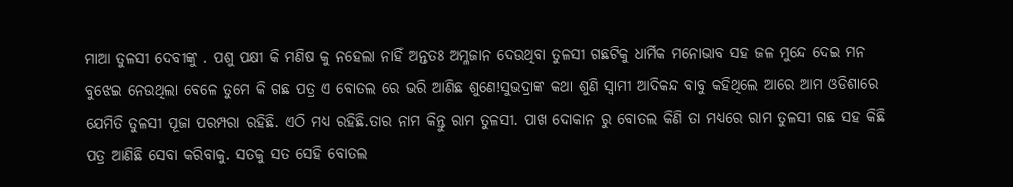ମାଆ ତୁଳସୀ ଦେବୀଙ୍କୁ . ପଶୁ ପକ୍ଷୀ କି ମଣିଷ କୁ ନହେଲା ନାହିଁ ଅନ୍ତତଃ ଅମ୍ଳଜାନ ଦେଉଥିବା ତୁଳସୀ ଗଛଟିକୁ ଧାର୍ମିକ ମନୋଭାବ ସହ ଜଳ ମୁନ୍ଦେ ଦେଇ ମନ ବୁଝେଇ ନେଉଥିଲା ବେଳେ ତୁମେ କି ଗଛ ପତ୍ର ଏ ବୋତଲ ରେ ଭରି ଆଣିଛ ଶୁଣେ!ସୁଭଦ୍ରାଙ୍କ କଥା ଶୁଣି ସ୍ୱାମୀ ଆଦିକନ୍ଦ ବାବୁ କହିଥିଲେ ଆରେ ଆମ ଓଡିଶାରେ ଯେମିତି ତୁଳସୀ ପୂଜା ପରମ୍ପରା ରହିଛି. ଏଠି ମଧ୍ୟ ରହିଛି.ତାର ନାମ କିନ୍ତୁ ରାମ ତୁଳସୀ. ପାଖ ଦୋକାନ ରୁ ବୋତଲ କିଣି ତା ମଧ୍ୟରେ ରାମ ତୁଳସୀ ଗଛ ସହ କିଛି ପତ୍ର ଆଣିଛି ସେବା କରିବାକୁ. ସତକୁ ସତ ସେହି ବୋତଲ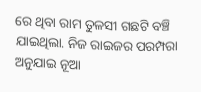ରେ ଥିବା ରାମ ତୁଳସୀ ଗଛଟି ବଞ୍ଚି ଯାଇଥିଲା. ନିଜ ରାଇଜର ପରମ୍ପରା ଅନୁଯାଇ ନୂଆ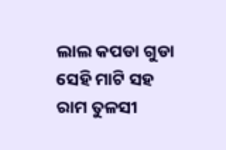ଲାଲ କପଡା ଗୁଡା ସେହି ମାଟି ସହ ରାମ ତୁଳସୀ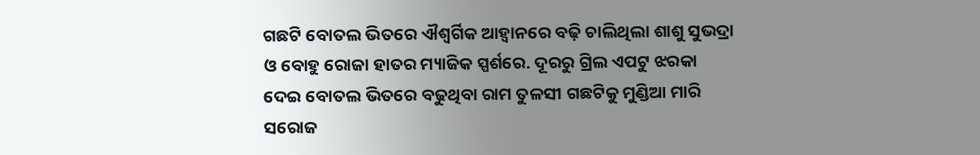ଗଛଟି ବୋତଲ ଭିତରେ ଐଶ୍ଵର୍ଗିକ ଆହ୍ୱାନରେ ବଢ଼ି ଚାଲିଥିଲା ଶାଶୁ ସୁଭଦ୍ରା ଓ ବୋହୁ ରୋଜା ହାତର ମ୍ୟାଜିକ ସ୍ପର୍ଶରେ. ଦୂରରୁ ଗ୍ରିଲ ଏପଟୁ ଝରକା ଦେଇ ବୋତଲ ଭିତରେ ବଢୁଥିବା ରାମ ତୁଳସୀ ଗଛଟିକୁ ମୁଣ୍ଡିଆ ମାରି ସରୋଜ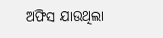ଅଫିସ ଯାଉଥିଲା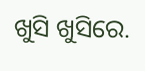ଖୁସି ଖୁସିରେ.